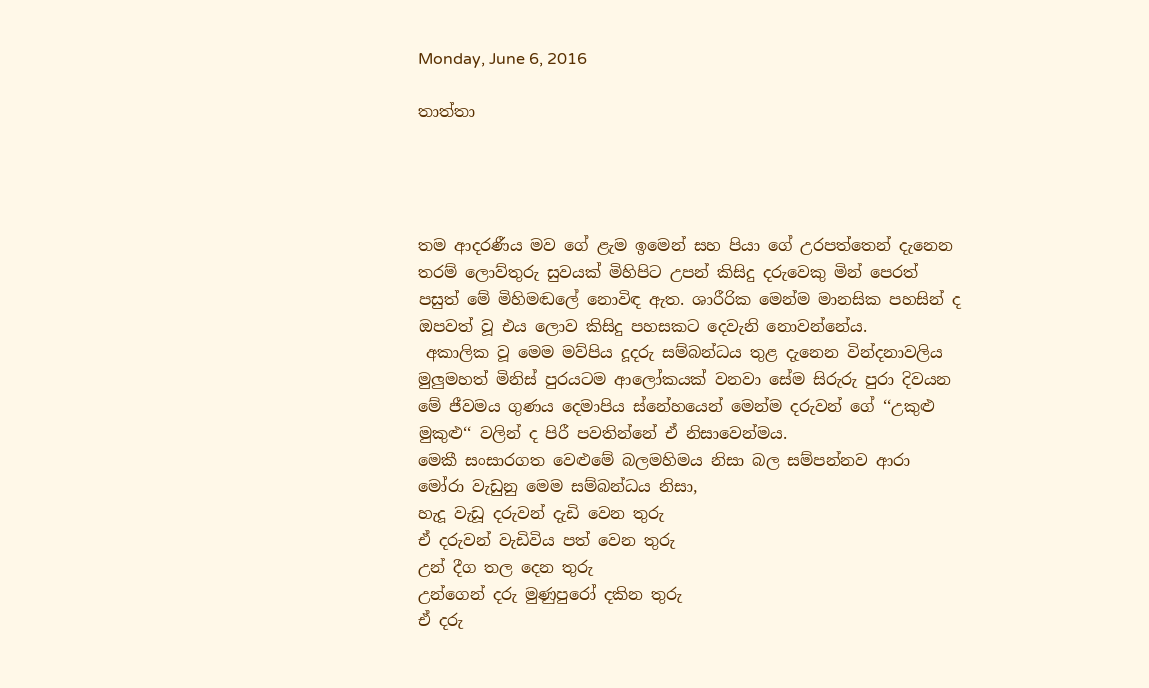Monday, June 6, 2016

තාත්තා




තම ආදරණීය මව ගේ ළැම ඉමෙන් සහ පියා ගේ උරපත්තෙන් දැනෙන තරම් ලොව්තුරු සුවයක් මිහිපිට උපන් කිසිදු දරුවෙකු මින් පෙරත් පසුත් මේ මිහිමඬලේ නොවිඳ ඇත. ශාරීරික මෙන්ම මානසික පහසින් ද ඔපවත් වූ එය ලොව කිසිදු පහසකට දෙවැනි නොවන්නේය.
 අකාලික වූ මෙම මව්පිය දූදරු සම්බන්ධය තුළ දැනෙන වින්දනාවලිය මුලුමහත් මිනිස් පුරයටම ආලෝකයක් වනවා සේම සිරුරු පුරා දිවයන මේ ජීවමය ගුණය දෙමාපිය ස්නේහයෙන් මෙන්ම දරුවන් ගේ ‘‘උකුළු මුකුළු‘‘ වලින් ද පිරී පවතින්නේ ඒ නිසාවෙන්මය.
මෙකී සංසාරගත වෙළුමේ බලමහිමය නිසා බල සම්පන්නව ආරා මෝරා වැඩුනු මෙම සම්බන්ධය නිසා,
හැදූ වැඩූ දරුවන් දැඩි වෙන තුරු
ඒ දරුවන් වැඩිවිය පත් වෙන තුරු
උන් දීග තල දෙන තුරු
උන්ගෙන් දරු මුණුපුරෝ දකින තුරු
ඒ දරු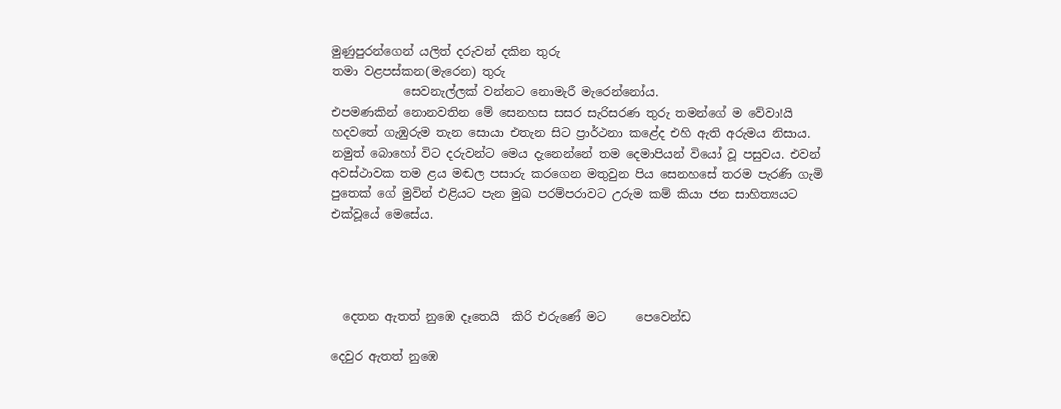මුණුපුරන්ගෙන් යලිත් දරුවන් දකින තුරු
තමා වළපස්කන(මැරෙන) තුරු
            සෙවනැල්ලක් වන්නට නොමැරී මැරෙන්නෝය.
එපමණකින් නොනවතින මේ සෙනහස සසර සැරිසරණ තුරු තමන්ගේ ම වේවා!යි හදවතේ ගැඹුරුම තැන සොයා එතැන සිට ප්‍රාර්ථනා කළේද එහි ඇති අරුමය නිසාය.
නමුත් බොහෝ විට දරුවන්ට මෙය දැනෙන්නේ තම දෙමාපියන් වියෝ වූ පසුවය. එවන් අවස්ථාවක තම ළය මඬල පසාරු කරගෙන මතුවුන පිය සෙනහසේ තරම පැරණි ගැමි පුතෙක් ගේ මුවින් එළියට පැන මුඛ පරම්පරාවට උරුම කම් කියා ජන සාහිත්‍යයට එක්වූයේ මෙසේය.




  දෙතන ඇතත් නුඹෙ දෑතෙයි  කිරි එරුණේ මට     පෙවෙන්ඩ

දෙවුර ඇතත් නුඹෙ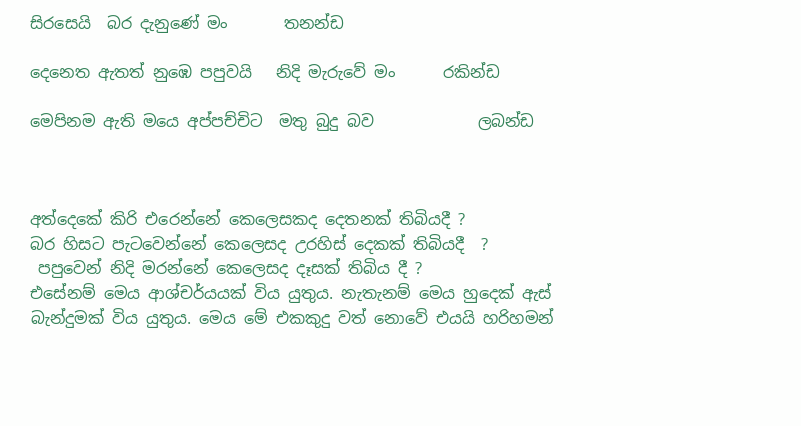සිරසෙයි  බර දැනුණේ මං       තනන්ඩ

දෙනෙත ඇතත් නුඹෙ පපුවයි   නිදි මැරුවේ මං      රකින්ඩ

මෙපිනම ඇති මයෙ අප්පච්චිට  මතු බුදු බව             ලබන්ඩ



අත්දෙකේ කිරි එරෙන්නේ කෙලෙසකද දෙතනක් තිබියදී ?
බර හිසට පැටවෙන්නේ කෙලෙසද උරහිස් දෙකක් තිබියදී  ?
 පපුවෙන් නිදි මරන්නේ කෙලෙසද දෑසක් තිබිය දී ?
එසේනම් මෙය ආශ්චර්යයක් විය යුතුය. නැතැනම් මෙය හුදෙක් ඇස් බැන්දුමක් විය යුතුය. මෙය මේ එකකුදු වත් නොවේ එයයි හරිහමන්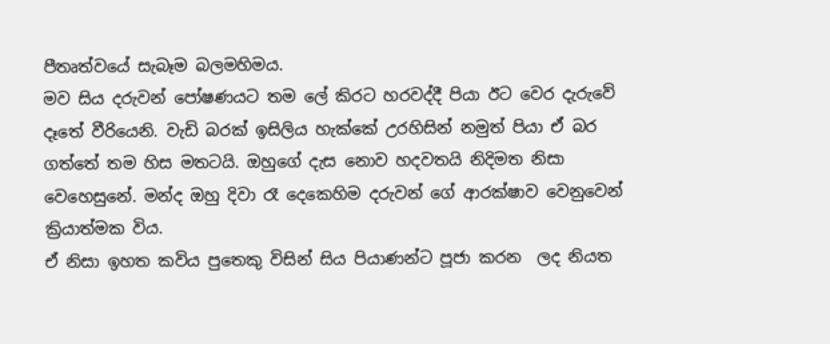පීතෘත්වයේ සැබෑම බලමහිමය.
මව සිය දරුවන් පෝෂණයට තම ලේ කිරට හරවද්දී පියා ඊට වෙර දැරුවේ දෑතේ වීරියෙනි. වැඩි බරක් ඉසිලිය හැක්කේ උරහිසින් නමුත් පියා ඒ බර ගත්තේ තම හිස මතටයි. ඔහුගේ දැස නොව හදවතයි නිදිමත නිසා වෙහෙසුනේ. මන්ද ඔහු දිවා රෑ දෙකෙහිම දරුවන් ගේ ආරක්ෂාව වෙනුවෙන් ක්‍රියාත්මක විය.
ඒ නිසා ඉහත කවිය පුතෙකු විසින් සිය පියාණන්ට පූජා කරන  ලද නියත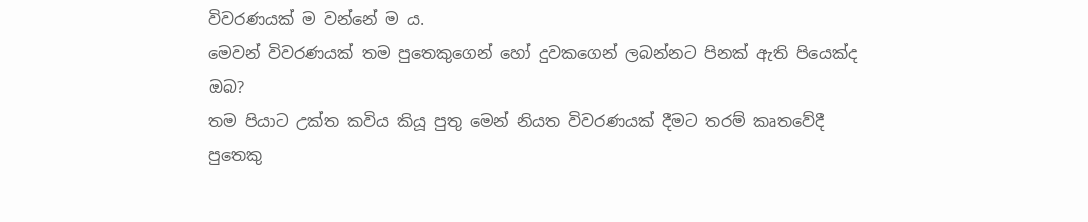විවරණයක් ම වන්නේ ම ය.
මෙවන් විවරණයක් තම පුතෙකුගෙන් හෝ දුවකගෙන් ලබන්නට පිනක් ඇති පියෙක්ද ඔබ?
තම පියාට උක්ත කවිය කියූ පුතු මෙන් නියත විවරණයක් දීමට තරම් කෘතවේදී පුතෙකු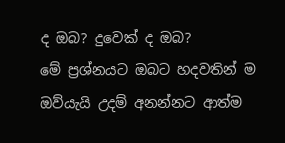ද ඔබ? දුවෙක් ද ඔබ?
මේ ප්‍රශ්නයට ඔබට හදවතින් ම ඔව්යැයි උදම් අනන්නට ආත්ම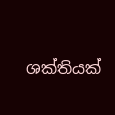ශක්තියක්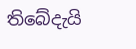තිබේදැයි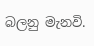බලනු මැනවි.